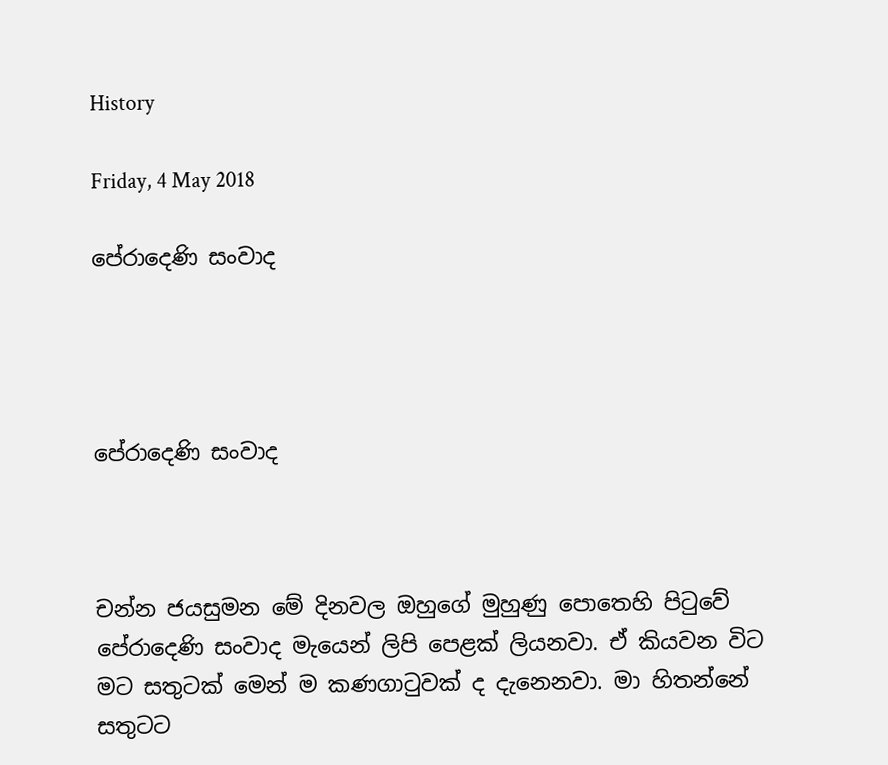History

Friday, 4 May 2018

පේරාදෙණි සංවාද




පේරාදෙණි සංවාද



චන්න ජයසුමන මේ දිනවල ඔහුගේ මුහුණු පොතෙහි පිටුවේ පේරාදෙණි සංවාද මැයෙන් ලිපි පෙළක් ලියනවා. ඒ කියවන විට මට සතුටක් මෙන් ම කණගාටුවක් ද දැනෙනවා. මා හිතන්නේ සතුටට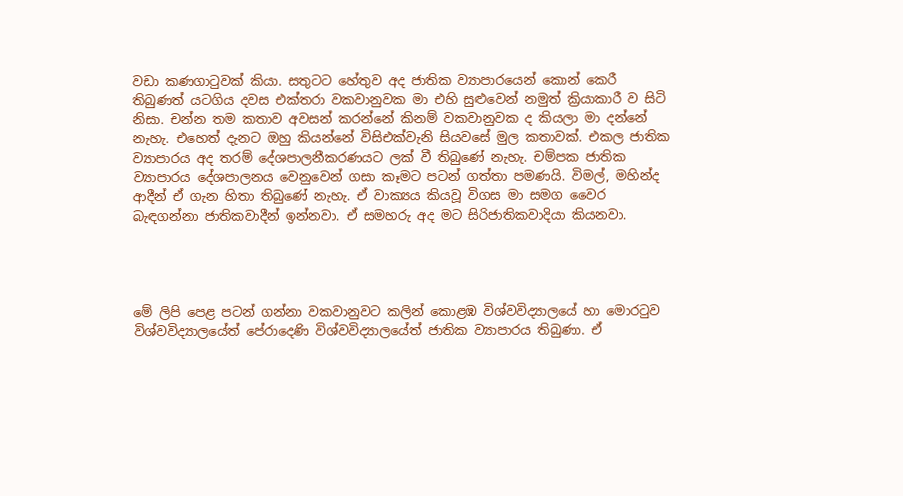වඩා කණගාටුවක් කියා. සතුටට හේතුව අද ජාතික ව්‍යාපාරයෙන් කොන් කෙරී තිබුණත් යටගිය දවස එක්තරා වකවානුවක මා එහි සුළුවෙන් නමුත් ක්‍රියාකාරී ව සිටි නිසා. චන්න තම කතාව අවසන් කරන්නේ කිනම් වකවානුවක ද කියලා මා දන්නේ නැහැ. එහෙත් දැනට ඔහු කියන්නේ විසිඑක්වැනි සියවසේ මුල කතාවක්. එකල ජාතික ව්‍යාපාරය අද තරම් දේශපාලනීකරණයට ලක් වී තිබුණේ නැහැ. චම්පක ජාතික ව්‍යාපාරය දේශපාලනය වෙනුවෙන් ගසා කෑමට පටන් ගත්තා පමණයි. විමල්, මහින්ද ආදීන් ඒ ගැන හිතා තිබුණේ නැහැ. ඒ වාක්‍යය කියවූ විගස මා සමග වෛර බැඳගන්නා ජාතිකවාදීන් ඉන්නවා. ඒ සමහරු අද මට සිරිජාතිකවාදියා කියනවා.




මේ ලිපි පෙළ පටන් ගන්නා වකවානුවට කලින් කොළඹ විශ්වවිද්‍යාලයේ හා මොරටුව විශ්වවිද්‍යාලයේත් පේරාදෙණි විශ්වවිද්‍යාලයේත් ජාතික ව්‍යාපාරය තිබුණා. ඒ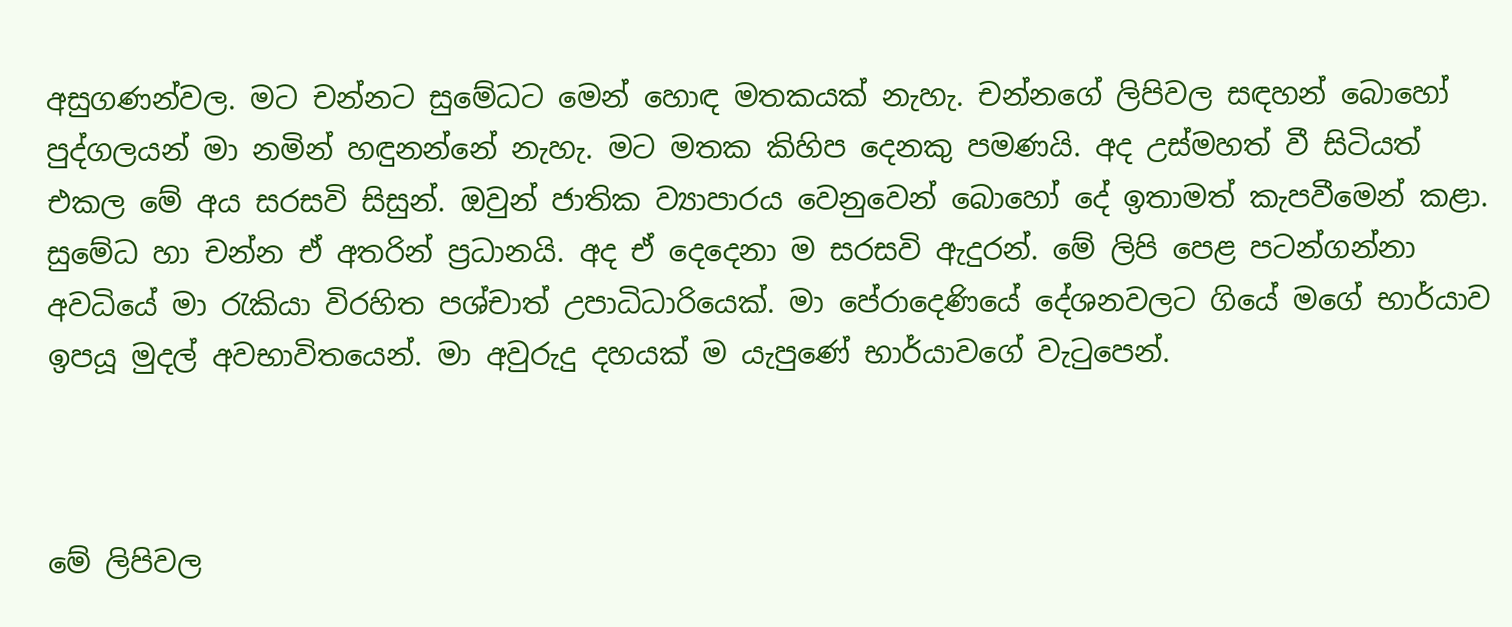අසුගණන්වල. මට චන්නට සුමේධට මෙන් හොඳ මතකයක් නැහැ. චන්නගේ ලිපිවල සඳහන් බොහෝ පුද්ගලයන් මා නමින් හඳුනන්නේ නැහැ. මට මතක කිහිප දෙනකු පමණයි. අද උස්මහත් වී සිටියත් එකල මේ අය සරසවි සිසුන්. ඔවුන් ජාතික ව්‍යාපාරය වෙනුවෙන් බොහෝ දේ ඉතාමත් කැපවීමෙන් කළා. සුමේධ හා චන්න ඒ අතරින් ප්‍රධානයි. අද ඒ දෙදෙනා ම සරසවි ඇදුරන්. මේ ලිපි පෙළ පටන්ගන්නා අවධියේ මා රැකියා විරහිත පශ්චාත් උපාධිධාරියෙක්. මා පේරාදෙණියේ දේශනවලට ගියේ මගේ භාර්යාව ඉපයූ මුදල් අවභාවිතයෙන්. මා අවුරුදු දහයක් ම යැපුණේ භාර්යාවගේ වැටුපෙන්.



මේ ලිපිවල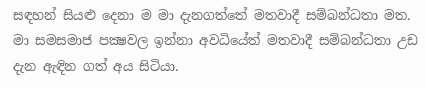සඳහන් සියළු දෙනා ම මා දැනගත්තේ මතවාදී සම්බන්ධතා මත. මා සමසමාජ පක්‍ෂවල ඉන්නා අවධියේත් මතවාදී සම්බන්ධතා උඩ දැන ඇඳින ගත් අය සිටියා.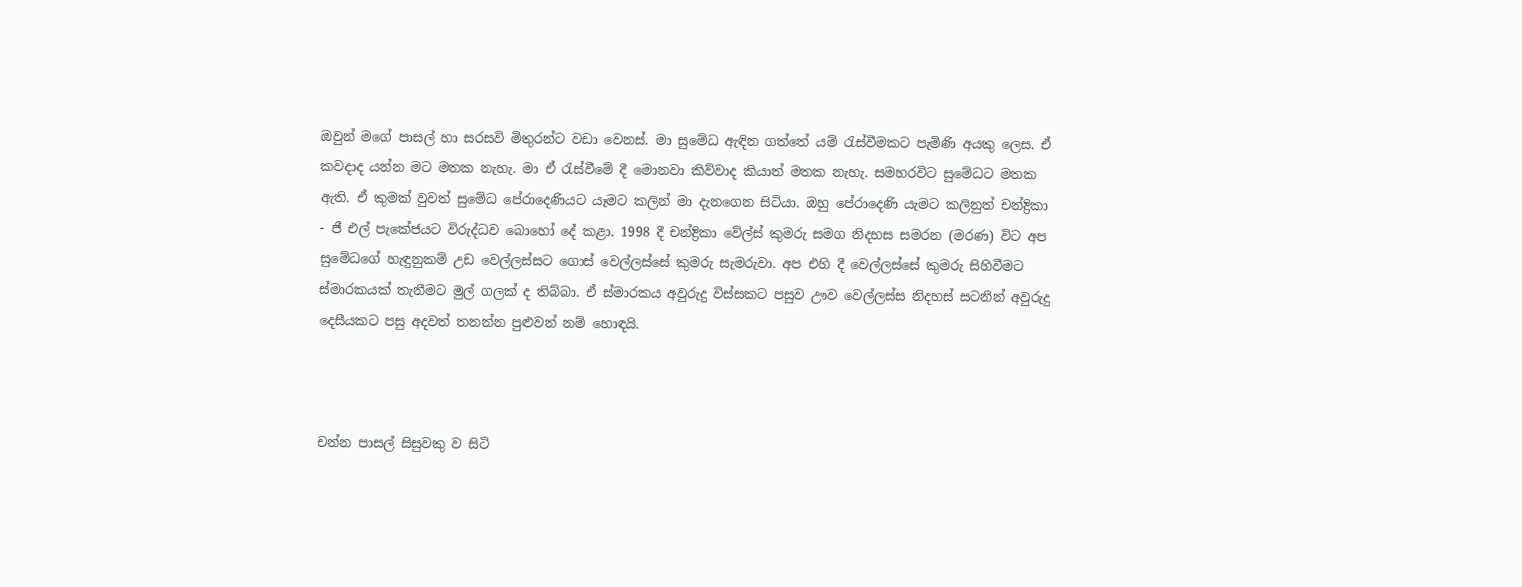ඔවුන් මගේ පාසල් හා සරසවි මිතුරන්ට වඩා වෙනස්. මා සුමේධ ඇඳින ගත්තේ යම් රැස්වීමකට පැමිණි අයකු ලෙස. ඒ කවදාද යන්න මට මතක නැහැ. මා ඒ රැස්වීමේ දී මොනවා කිව්වාද කියාත් මතක නැහැ. සමහරවිට සුමේධට මතක ඇති. ඒ කුමක් වුවත් සුමේධ පේරාදෙණියට යෑමට කලින් මා දැනගෙන සිටියා. ඔහු පේරාදෙණි යැමට කලිනුත් චන්ද්‍රිකා - ජී එල් පැකේජයට විරුද්ධව බොහෝ දේ කළා. 1998 දී චන්ද්‍රිකා වේල්ස් කුමරු සමග නිදහස සමරන (මරණ) විට අප සුමේධගේ හැඳුනුකම් උඩ වෙල්ලස්සට ගොස් වෙල්ලස්සේ කුමරු සැමරුවා. අප එහි දී වෙල්ලස්සේ කුමරු සිහිවීමට ස්මාරකයක් තැනීමට මුල් ගලක් ද තිබ්බා. ඒ ස්මාරකය අවුරුදු විස්සකට පසුව ඌව වෙල්ලස්ස නිදහස් සටනින් අවුරුදු දෙසීයකට පසු අදවත් තනන්න පුළුවන් නම් හොඳයි.



චන්න පාසල් සිසුවකු ව සිටි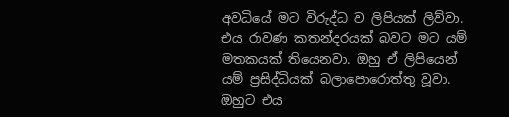අවධියේ මට විරුද්ධ ව ලිපියක් ලිව්වා. එය රාවණ කතන්දරයක් බවට මට යම් මතකයක් තියෙනවා. ඔහු ඒ ලිපියෙන් යම් ප්‍රසිද්ධියක් බලාපොරොත්තු වූවා. ඔහුට එය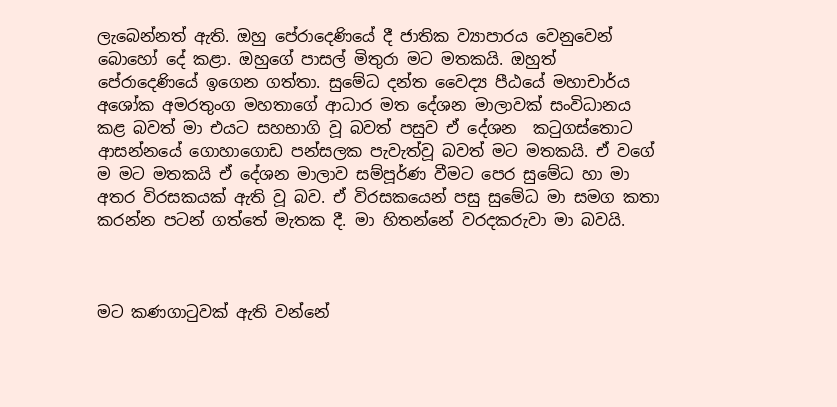ලැබෙන්නත් ඇති. ඔහු පේරාදෙණියේ දී ජාතික ව්‍යාපාරය වෙනුවෙන් බොහෝ දේ කළා. ඔහුගේ පාසල් මිතුරා මට මතකයි. ඔහුත් පේරාදෙණියේ ඉගෙන ගත්තා. සුමේධ දන්ත වෛද්‍ය පීඨයේ මහාචාර්ය අශෝක අමරතුංග මහතාගේ ආධාර මත දේශන මාලාවක් සංවිධානය කළ බවත් මා එයට සහභාගි වූ බවත් පසුව ඒ දේශන  කටුගස්තොට ආසන්නයේ ගොහාගොඩ පන්සලක පැවැත්වූ බවත් මට මතකයි. ඒ වගේ ම මට මතකයි ඒ දේශන මාලාව සම්පූර්ණ වීමට පෙර සුමේධ හා මා අතර විරසකයක් ඇති වූ බව. ඒ විරසකයෙන් පසු සුමේධ මා සමග කතා කරන්න පටන් ගත්තේ මැතක දී. මා හිතන්නේ වරදකරුවා මා බවයි.



මට කණගාටුවක් ඇති වන්නේ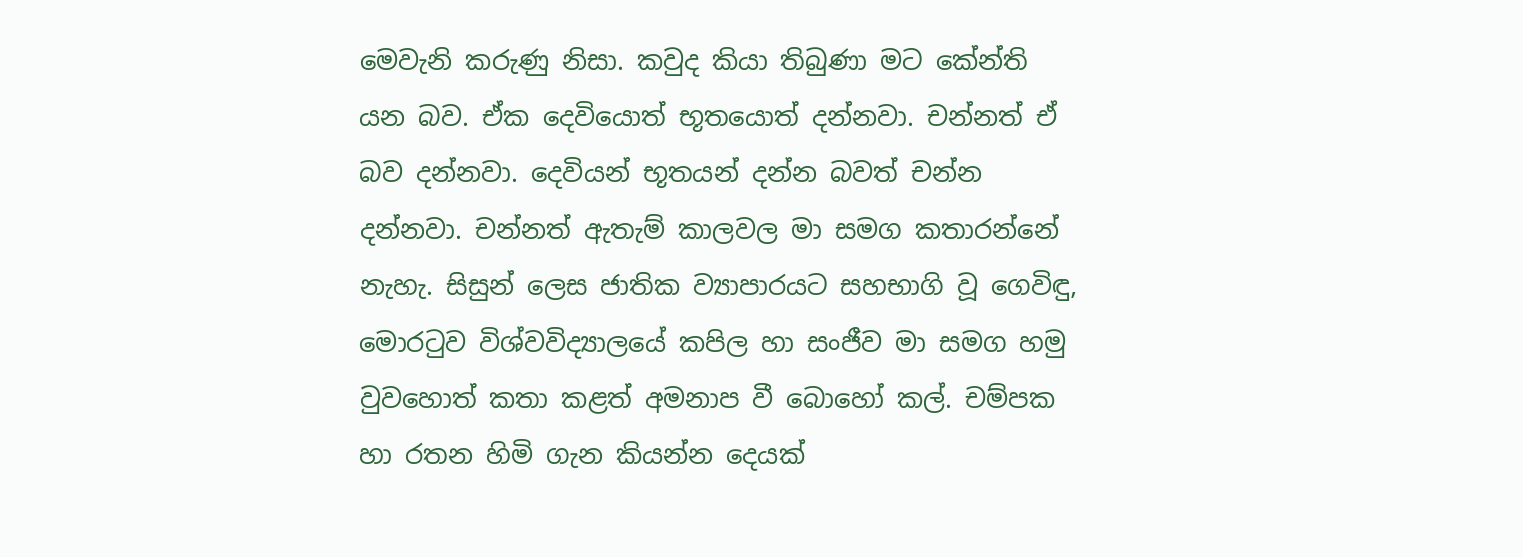මෙවැනි කරුණු නිසා. කවුද කියා තිබුණා මට කේන්ති යන බව. ඒක දෙවියොත් භූතයොත් දන්නවා. චන්නත් ඒ බව දන්නවා. දෙවියන් භූතයන් දන්න බවත් චන්න දන්නවා. චන්නත් ඇතැම් කාලවල මා සමග කතාරන්නේ නැහැ. සිසුන් ලෙස ජාතික ව්‍යාපාරයට සහභාගි වූ ගෙවිඳු, මොරටුව විශ්වවිද්‍යාලයේ කපිල හා සංජීව මා සමග හමු වුවහොත් කතා කළත් අමනාප වී බොහෝ කල්. චම්පක හා රතන හිමි ගැන කියන්න දෙයක්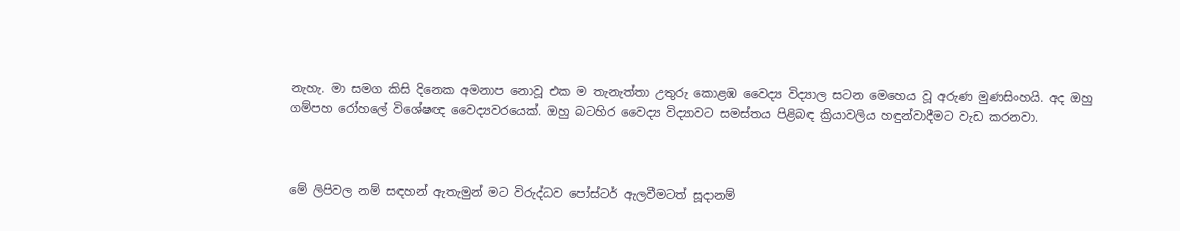නැහැ. මා සමග කිසි දිනෙක අමනාප නොවූ එක ම තැනැත්තා උතුරු කොළඹ වෛද්‍ය විද්‍යාල සටන මෙහෙය වූ අරුණ මුණසිංහයි. අද ඔහු ගම්පහ රෝහලේ විශේෂඥ වෛද්‍යවරයෙක්. ඔහු බටහිර වෛද්‍ය විද්‍යාවට සමස්තය පිළිබඳ ක්‍රියාවලිය හඳුන්වාදීමට වැඩ කරනවා.



මේ ලිපිවල නම් සඳහන් ඇතැමුන් මට විරුද්ධව පෝස්ටර් ඇලවීමටත් සූදානම්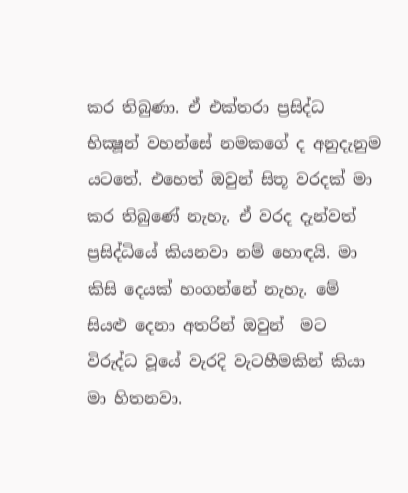කර තිබුණා. ඒ එක්තරා ප්‍රසිද්ධ භික්‍ෂූන් වහන්සේ නමකගේ ද අනුදැනුම යටතේ. එහෙත් ඔවුන් සිතූ වරදක් මා කර තිබුණේ නැහැ. ඒ වරද දැන්වත් ප්‍රසිද්ධියේ කියනවා නම් හොඳයි. මා කිසි දෙයක් හංගන්නේ නැහැ. මේ සියළු දෙනා අතරින් ඔවුන්  මට විරුද්ධ වූයේ වැරදි වැටහීමකින් කියා මා හිතනවා.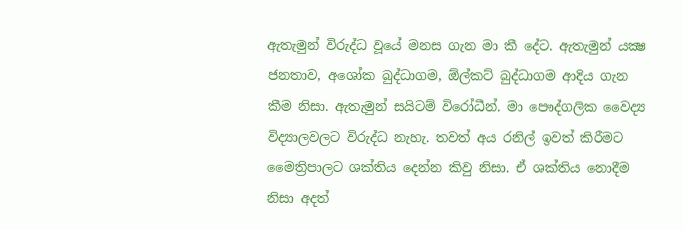ඇතැමුන් විරුද්ධ වූයේ මනස ගැන මා කී දේට. ඇතැමුන් යක්‍ෂ ජනතාව, අශෝක බුද්ධාගම, ඕල්කට් බුද්ධාගම ආදිය ගැන කීම නිසා. ඇතැමුන් සයිටම් විරෝධීන්. මා පෞද්ගලික වෛද්‍ය විද්‍යාලවලට විරුද්ධ නැහැ. තවත් අය රනිල් ඉවත් කිරීමට මෛත්‍රිපාලට ශක්තිය දෙන්න කිවු නිසා. ඒ ශක්තිය නොදීම නිසා අදත්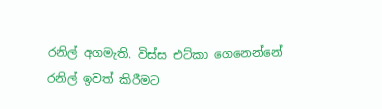රනිල් අගමැති. විස්ස එට්කා ගෙනෙන්නේ රනිල් ඉවත් කිරීමට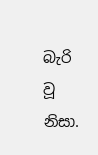බැරි වූ නිසා.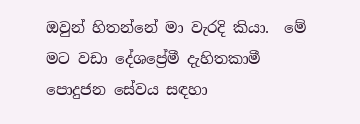ඔවුන් හිතන්නේ මා වැරදි කියා.  මේ මට වඩා දේශප්‍රේමී දැහිතකාමී පොදුජන සේවය සඳහා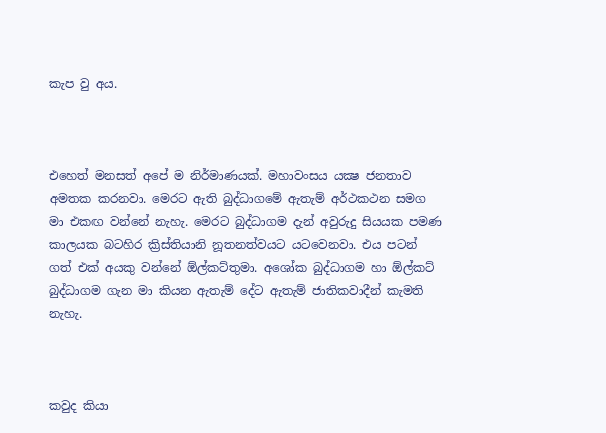කැප වු අය.



එහෙත් මනසත් අපේ ම නිර්මාණයක්. මහාවංසය යක්‍ෂ ජනතාව අමතක කරනවා. මෙරට ඇති බුද්ධාගමේ ඇතැම් අර්ථකථන සමග මා එකඟ වන්නේ නැහැ. මෙරට බුද්ධාගම දැන් අවුරුදු සියයක පමණ කාලයක බටහිර ක්‍රිස්තියානි නූතනත්වයට යටවෙනවා. එය පටන් ගත් එක් අයකු වන්නේ ඕල්කට්තුමා. අශෝක බුද්ධාගම හා ඕල්කට් බුද්ධාගම ගැන මා කියන ඇතැම් දේට ඇතැම් ජාතිකවාදීන් කැමති නැහැ.



කවුද කියා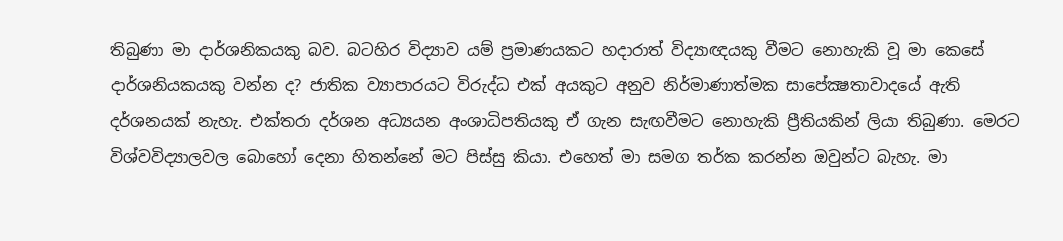තිබුණා මා දාර්ශනිකයකු බව. බටහිර විද්‍යාව යම් ප්‍රමාණයකට හදාරාත් විද්‍යාඥයකු වීමට නොහැකි වූ මා කෙසේ දාර්ශනියකයකු වන්න ද? ජාතික ව්‍යාපාරයට විරුද්ධ එක් අයකුට අනුව නිර්මාණාත්මක සාපේක්‍ෂතාවාදයේ ඇති දර්ශනයක් නැහැ. එක්තරා දර්ශන අධ්‍යයන අංශාධිපතියකු ඒ ගැන සැඟවීමට නොහැකි ප්‍රීතියකින් ලියා තිබුණා. මෙරට විශ්වවිද්‍යාලවල බොහෝ දෙනා හිතන්නේ මට පිස්සු කියා. එහෙත් මා සමග තර්ක කරන්න ඔවුන්ට බැහැ. මා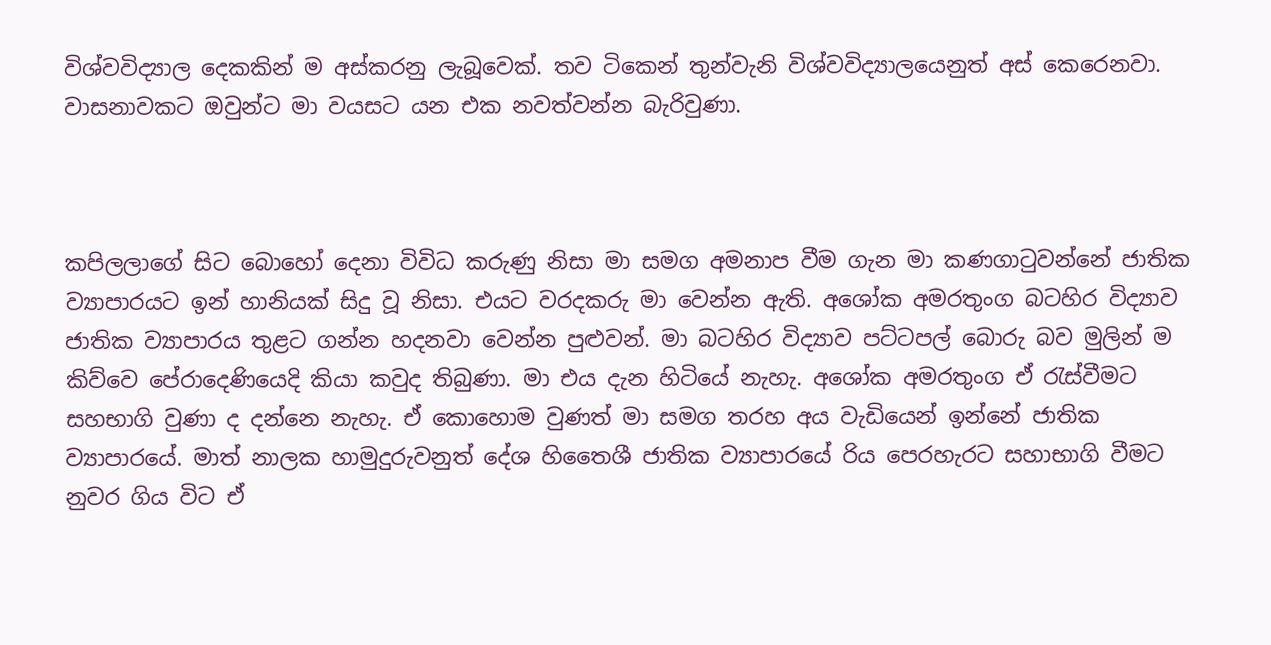විශ්වවිද්‍යාල දෙකකින් ම අස්කරනු ලැබූවෙක්. තව ටිකෙන් තුන්වැනි විශ්වවිද්‍යාලයෙනුත් අස් කෙරෙනවා. වාසනාවකට ඔවුන්ට මා වයසට යන එක නවත්වන්න බැරිවුණා.



කපිලලාගේ සිට බොහෝ දෙනා විවිධ කරුණු නිසා මා සමග අමනාප වීම ගැන මා කණගාටුවන්නේ ජාතික ව්‍යාපාරයට ඉන් හානියක් සිදු වූ නිසා. එයට වරදකරු මා වෙන්න ඇති. අශෝක අමරතුංග බටහිර විද්‍යාව ජාතික ව්‍යාපාරය තුළට ගන්න හදනවා වෙන්න පුළුවන්. මා බටහිර විද්‍යාව පට්ටපල් බොරු බව මුලින් ම කිව්වෙ පේරාදෙණියෙදි කියා කවුද තිබුණා. මා එය දැන හිටියේ නැහැ. අශෝක අමරතුංග ඒ රැස්වීමට සහභාගි වුණා ද දන්නෙ නැහැ. ඒ කොහොම වුණත් මා සමග තරහ අය වැඩියෙන් ඉන්නේ ජාතික ව්‍යාපාරයේ. මාත් නාලක හාමුදුරුවනුත් දේශ හිතෛශී ජාතික ව්‍යාපාරයේ රිය පෙරහැරට සහාභාගි වීමට නුවර ගිය විට ඒ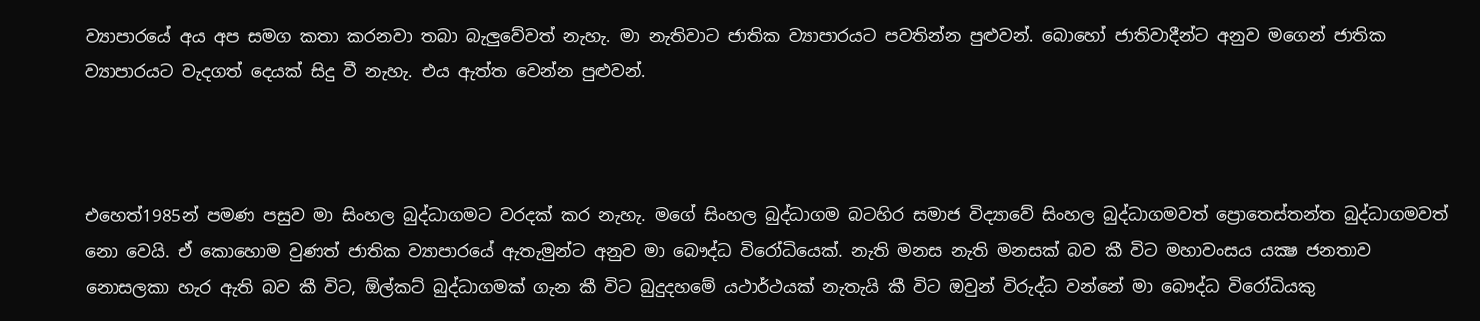ව්‍යාපාරයේ අය අප සමග කතා කරනවා තබා බැලුවේවත් නැහැ. මා නැතිවාට ජාතික ව්‍යාපාරයට පවතින්න පුළුවන්. බොහෝ ජාතිවාදීන්ට අනුව මගෙන් ජාතික ව්‍යාපාරයට වැදගත් දෙයක් සිදු වී නැහැ. එය ඇත්ත වෙන්න පුළුවන්.



එහෙත්1985න් පමණ පසුව මා සිංහල බුද්ධාගමට වරදක් කර නැහැ. මගේ සිංහල බුද්ධාගම බටහිර සමාජ විද්‍යාවේ සිංහල බුද්ධාගමවත් ප්‍රොතෙස්තන්ත බුද්ධාගමවත් නො වෙයි. ඒ කොහොම වුණත් ජාතික ව්‍යාපාරයේ ඇතැමුන්ට අනුව මා බෞද්ධ විරෝධියෙක්. නැති මනස නැති මනසක් බව කී විට මහාවංසය යක්‍ෂ ජනතාව නොසලකා හැර ඇති බව කී විට, ඕල්කට් බුද්ධාගමක් ගැන කී විට බුදුදහමේ යථාර්ථයක් නැතැයි කී විට ඔවුන් විරුද්ධ වන්නේ මා බෞද්ධ විරෝධියකු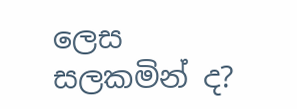ලෙස සලකමින් ද?